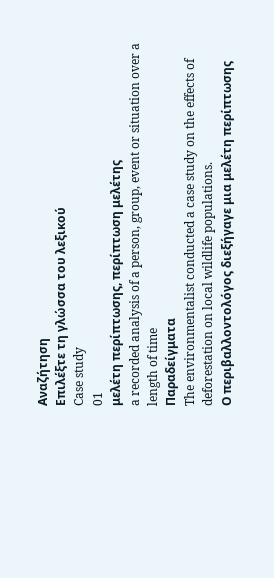Αναζήτηση
Επιλέξτε τη γλώσσα του λεξικού
Case study
01
μελέτη περίπτωσης, περίπτωση μελέτης
a recorded analysis of a person, group, event or situation over a length of time
Παραδείγματα
The environmentalist conducted a case study on the effects of deforestation on local wildlife populations.
Ο περιβαλλοντολόγος διεξήγαγε μια μελέτη περίπτωσης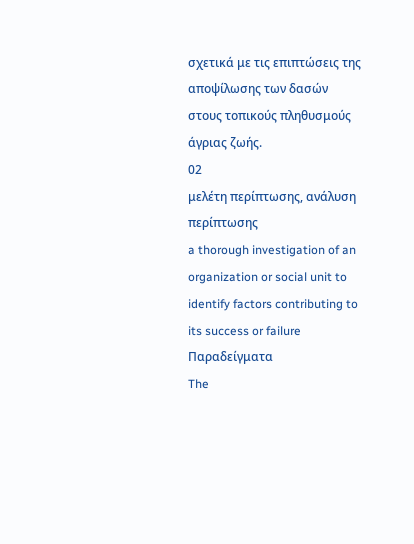σχετικά με τις επιπτώσεις της αποψίλωσης των δασών στους τοπικούς πληθυσμούς άγριας ζωής.
02
μελέτη περίπτωσης, ανάλυση περίπτωσης
a thorough investigation of an organization or social unit to identify factors contributing to its success or failure
Παραδείγματα
The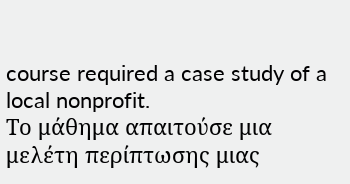course required a case study of a local nonprofit.
Το μάθημα απαιτούσε μια μελέτη περίπτωσης μιας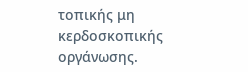τοπικής μη κερδοσκοπικής οργάνωσης.